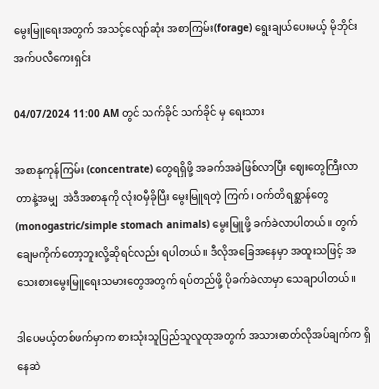မွေးမြူရေးအတွက် အသင့်လျော်ဆုံး အစာကြမ်း(forage) ရွေးချယ်ပေးမယ့် မိုဘိုင်းအက်ပလီကေးရှင်း

04/07/2024 11:00 AM တွင် သက်ခိုင် သက်ခိုင် မှ ရေးသား

အစာနုကုန်ကြမ်း (concentrate) တွေရရှိဖို့ အခက်အခဲဖြစ်လာပြီး ဈေးတွေကြီးလာတာနဲ့အမျှ  အဲဒီအစာနုကို လုံးဝမှီခိုပြီး မွေးမြူရတဲ့ ကြက်၊ ဝက်တိရစ္ဆာန်တွေ (monogastric/simple stomach animals) မွေးမြူဖို့ ခက်ခဲလာပါတယ်။ တွက်ချေမကိုက်တော့ဘူးလို့ဆိုရင်လည်း ရပါတယ်။ ဒီလိုအခြေအနေမှာ အထူးသဖြင့် အသေးစားမွေးမြူရေးသမားတွေအတွက် ရပ်တည်ဖို့ ပိုခက်ခဲလာမှာ သေချာပါတယ်။

ဒါပေမယ့်တစ်ဖက်မှာက စားသုံးသူပြည်သူလူထုအတွက် အသားဓာတ်လိုအပ်ချက်က ရှိနေဆဲ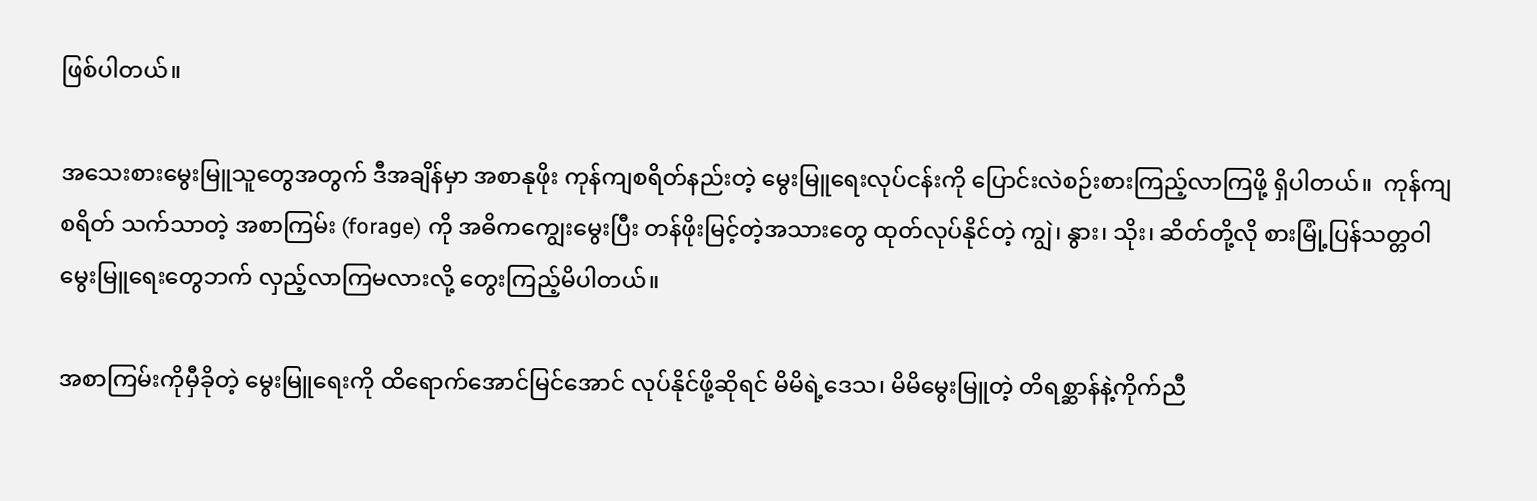ဖြစ်ပါတယ်။

အသေးစားမွေးမြူသူတွေအတွက် ဒီအချိန်မှာ အစာနုဖိုး ကုန်ကျစရိတ်နည်းတဲ့ မွေးမြူရေးလုပ်ငန်းကို ပြောင်းလဲစဉ်းစားကြည့်လာကြဖို့ ရှိပါတယ်။  ကုန်ကျစရိတ် သက်သာတဲ့ အစာကြမ်း (forage) ကို အဓိကကျွေးမွေးပြီး တန်ဖိုးမြင့်တဲ့အသားတွေ ထုတ်လုပ်နိုင်တဲ့ ကျွဲ၊ နွား၊ သိုး၊ ဆိတ်တို့လို စားမြုံ့ပြန်သတ္တဝါမွေးမြူရေးတွေဘက် လှည့်လာကြမလားလို့ တွေးကြည့်မိပါတယ်။

အစာကြမ်းကိုမှီခိုတဲ့ မွေးမြူရေးကို ထိရောက်အောင်မြင်အောင် လုပ်နိုင်ဖို့ဆိုရင် မိမိရဲ့ဒေသ၊ မိမိမွေးမြူတဲ့ တိရစ္ဆာန်နဲ့ကိုက်ညီ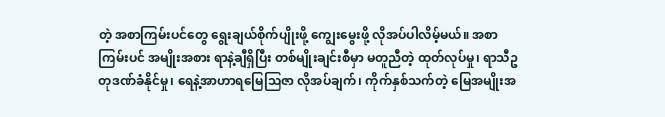တဲ့ အစာကြမ်းပင်တွေ ရွေးချယ်စိုက်ပျိုးဖို့ ကျွေးမွေးဖို့ လိုအပ်ပါလိမ့်မယ်။ အစာကြမ်းပင် အမျိုးအစား ရာနဲ့ချီရှိပြီး တစ်မျိုးချင်းစီမှာ မတူညီတဲ့ ထုတ်လုပ်မှု၊ ရာသီဥတုဒဏ်ခံနိုင်မှု၊ ရေနဲ့အာဟာရမြေဩဇာ လိုအပ်ချက်၊ ကိုက်နှစ်သက်တဲ့ မြေအမျိုးအ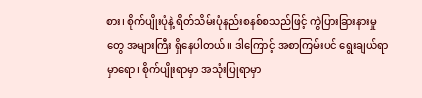စား၊ စိုက်ပျိုးပုံနဲ့ ရိတ်သိမ်းပုံနည်းစနစ်စသည်ဖြင့် ကွဲပြားခြားနားမှုတွေ အများကြီး ရှိနေပါတယ်။ ဒါကြောင့် အစာကြမ်းပင် ရွေးချယ်ရာမှာရော၊ စိုက်ပျိုးရာမှာ အသုံးပြုရာမှာ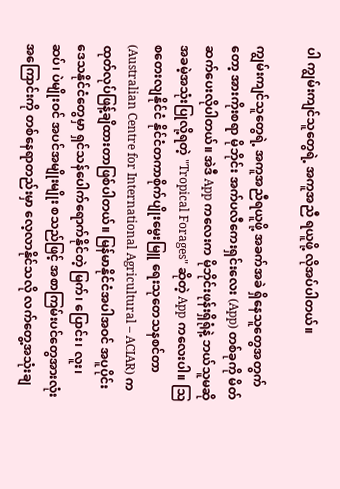ပါ ကျွမ်းကျင်သူတွေရဲ့ အကူအညီ ရယူဖို့ လိုအပ်ပါတယ်။

ကျွမ်းကျင်သူတွေရဲ့ အကူအညီရယူဖို့ အခက်အခဲ ရှိနေသူတွေအတွက်တော့ အားကိုးစရာ မိုဘိုင်း အက်ပလီကေးရှင်းလေး (App) တစ်ခုကို မိတ်ဆက်ပေးလိုပါတယ်။ အဲဒီ App ကလေးက မိုဘိုင်းဖုန်းရှိရုံနဲ့ ဘယ်သူမဆို အခမဲ့အသုံးပြုလို့ရတဲ့ "Tropical Forages" ဆိုတဲ့ App ကလေးပါ။ ဩစတေးလျနိုင်ငံ နိုင်ငံတကာစိုက်ပျိုးမွေးမြူ ရေးသုတေသနစင်တာ (Australian Centre for International Agricultural – ACIAR) က ထုတ်လုပ်ဖြန့်ချိထားတာဖြစ်ပါတယ်။ မြန်မာနိုင်ငံအပါအဝင် အပူပိုင်းဒေသနိုင်ငံတွေမှာ ရှင်သန်ပေါက်ရောက်နိုင်တဲ့ မြက်၊ ပြောင်း၊ လူး၊ ဆပ်၊ ပဲမျိုးဝင် အပင်အမျိုးမျိုး စသည်ဖြင့် အစာကြမ်းပင်တွေအားလုံးအကြောင်းကို တစ်နေရာတည်းမှာ လေ့လာနိုင်သလို လက်တွေ့အသုံးချ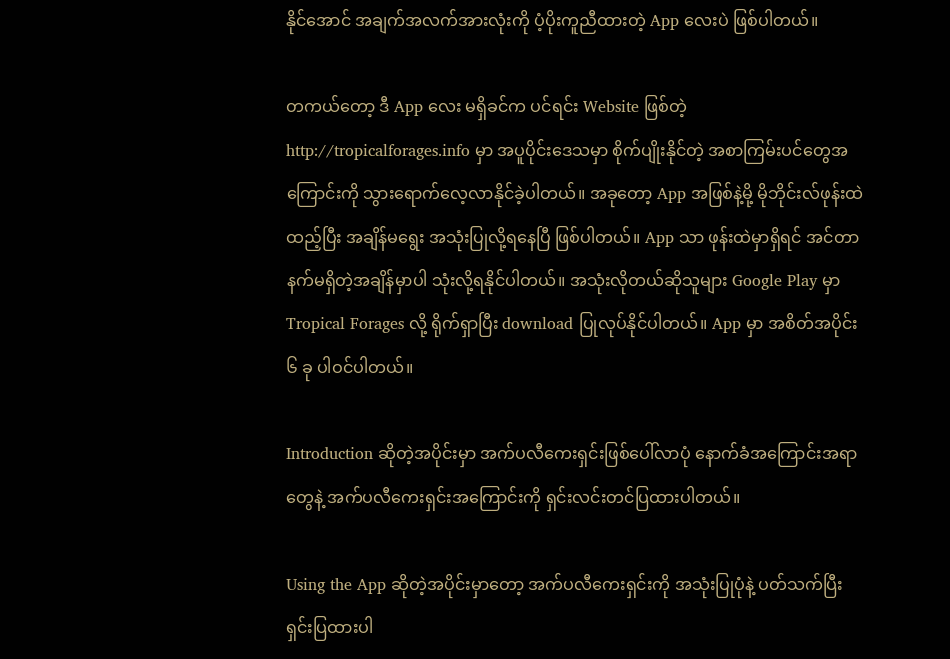နိုင်အောင် အချက်အလက်အားလုံးကို ပံ့ပိုးကူညီထားတဲ့ App လေးပဲ ဖြစ်ပါတယ်။

တကယ်တော့ ဒီ App လေး မရှိခင်က ပင်ရင်း Website ဖြစ်တဲ့ http://tropicalforages.info မှာ အပူပိုင်းဒေသမှာ စိုက်ပျိုးနိုင်တဲ့ အစာကြမ်းပင်တွေအကြောင်းကို သွားရောက်လေ့လာနိုင်ခဲ့ပါတယ်။ အခုတော့ App အဖြစ်နဲ့မို့ မိုဘိုင်းလ်ဖုန်းထဲထည့်ပြီး အချိန်မရွေး အသုံးပြုလို့ရနေပြီ ဖြစ်ပါတယ်။ App သာ ဖုန်းထဲမှာရှိရင် အင်တာနက်မရှိတဲ့အချိန်မှာပါ သုံးလို့ရနိုင်ပါတယ်။ အသုံးလိုတယ်ဆိုသူများ Google Play မှာ Tropical Forages လို့ ရိုက်ရှာပြီး download ပြုလုပ်နိုင်ပါတယ်။ App မှာ အစိတ်အပိုင်း ၆ ခု ပါဝင်ပါတယ်။

Introduction ဆိုတဲ့အပိုင်းမှာ အက်ပလီကေးရှင်းဖြစ်ပေါ်လာပုံ နောက်ခံအကြောင်းအရာတွေနဲ့ အက်ပလီကေးရှင်းအကြောင်းကို ရှင်းလင်းတင်ပြထားပါတယ်။

Using the App ဆိုတဲ့အပိုင်းမှာတော့ အက်ပလီကေးရှင်းကို အသုံးပြုပုံနဲ့ ပတ်သက်ပြီး ရှင်းပြထားပါ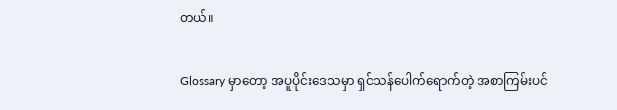တယ်။

Glossary မှာတော့ အပူပိုင်းဒေသမှာ ရှင်သန်ပေါက်ရောက်တဲ့ အစာကြမ်းပင်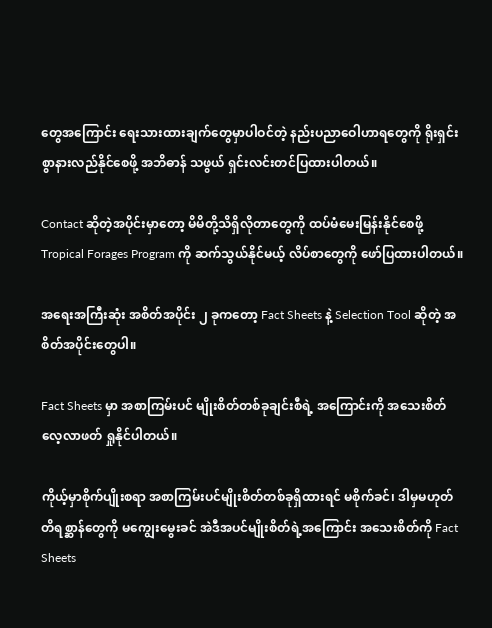တွေအကြောင်း ရေးသားထားချက်တွေမှာပါဝင်တဲ့ နည်းပညာဝေါဟာရတွေကို ရိုးရှင်းစွာနားလည်နိုင်စေဖို့ အဘိဓာန် သဖွယ် ရှင်းလင်းတင်ပြထားပါတယ်။

Contact ဆိုတဲ့အပိုင်းမှာတော့ မိမိတို့သိရှိလိုတာတွေကို ထပ်မံမေးမြန်းနိုင်စေဖို့ Tropical Forages Program ကို ဆက်သွယ်နိုင်မယ့် လိပ်စာတွေကို ဖော်ပြထားပါတယ်။

အရေးအကြီးဆုံး အစိတ်အပိုင်း ၂ ခုကတော့ Fact Sheets နဲ့ Selection Tool ဆိုတဲ့ အစိတ်အပိုင်းတွေပါ။

Fact Sheets မှာ အစာကြမ်းပင် မျိုးစိတ်တစ်ခုချင်းစီရဲ့ အကြောင်းကို အသေးစိတ် လေ့လာဖတ် ရှုနိုင်ပါတယ်။

ကိုယ့်မှာစိုက်ပျိုးစရာ အစာကြမ်းပင်မျိုးစိတ်တစ်ခုရှိထားရင် မစိုက်ခင်၊ ဒါမှမဟုတ် တိရစ္ဆာန်တွေကို မကျွေးမွေးခင် အဲဒီအပင်မျိုးစိတ်ရဲ့အကြောင်း အသေးစိတ်ကို Fact Sheets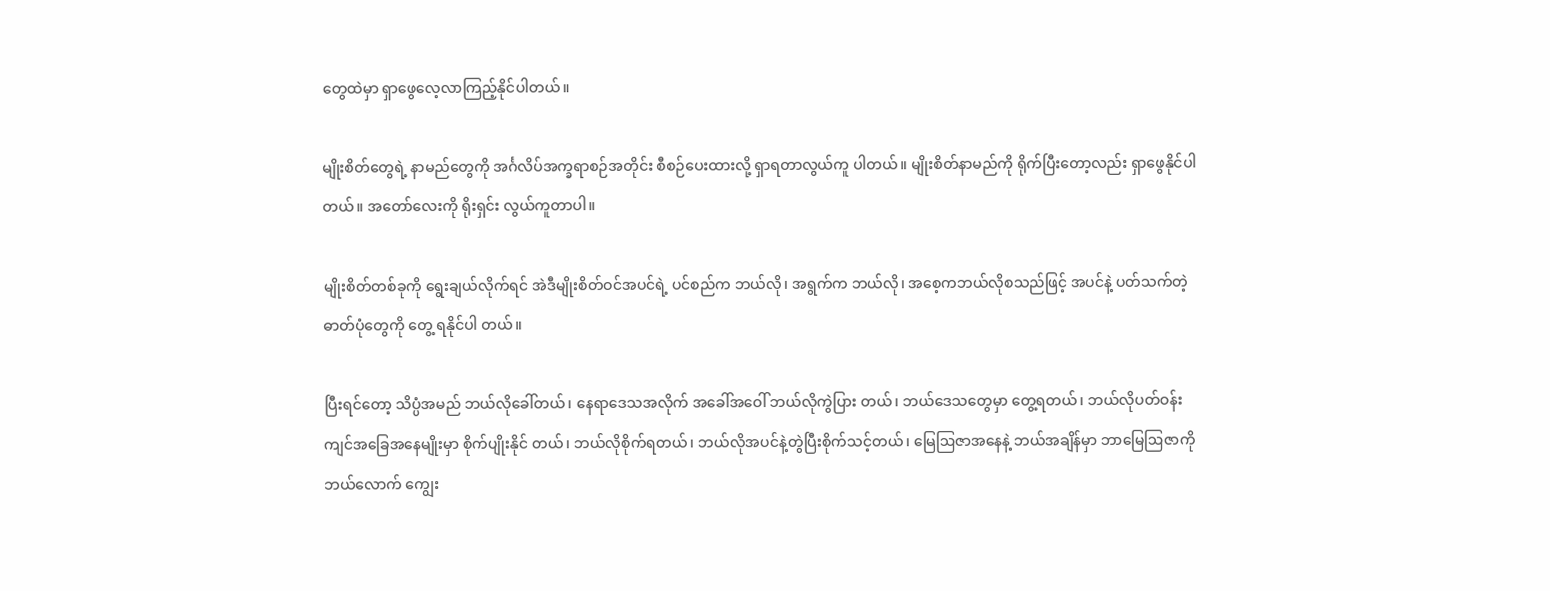တွေထဲမှာ ရှာဖွေလေ့လာကြည့်နိုင်ပါတယ်။

မျိုးစိတ်တွေရဲ့ နာမည်တွေကို အင်္ဂလိပ်အက္ခရာစဉ်အတိုင်း စီစဉ်ပေးထားလို့ ရှာရတာလွယ်ကူ ပါတယ်။ မျိုးစိတ်နာမည်ကို ရိုက်ပြီးတော့လည်း ရှာဖွေနိုင်ပါတယ်။ အတော်လေးကို ရိုးရှင်း လွယ်ကူတာပါ။

မျိုးစိတ်တစ်ခုကို ရွေးချယ်လိုက်ရင် အဲဒီမျိုးစိတ်ဝင်အပင်ရဲ့ ပင်စည်က ဘယ်လို၊ အရွက်က ဘယ်လို၊ အစေ့ကဘယ်လိုစသည်ဖြင့် အပင်နဲ့ ပတ်သက်တဲ့ ဓာတ်ပုံတွေကို တွေ့ ရနိုင်ပါ တယ်။

ပြီးရင်တော့ သိပ္ပံအမည် ဘယ်လိုခေါ်တယ်၊ နေရာဒေသအလိုက် အခေါ်အဝေါ် ဘယ်လိုကွဲပြား တယ်၊ ဘယ်ဒေသတွေမှာ တွေ့ရတယ်၊ ဘယ်လိုပတ်ဝန်းကျင်အခြေအနေမျိုးမှာ စိုက်ပျိုးနိုင် တယ်၊ ဘယ်လိုစိုက်ရတယ်၊ ဘယ်လိုအပင်နဲ့တွဲပြီးစိုက်သင့်တယ်၊ မြေဩဇာအနေနဲ့ ဘယ်အချိန်မှာ ဘာမြေဩဇာကို ဘယ်လောက် ကျွေး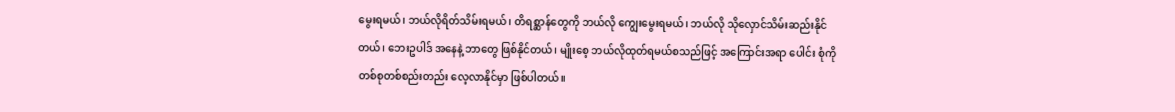မွေးရမယ်၊ ဘယ်လိုရိတ်သိမ်းရမယ်၊ တိရစ္ဆာန်တွေကို ဘယ်လို ကျွေးမွေးရမယ်၊ ဘယ်လို သိုလှောင်သိမ်းဆည်းနိုင်တယ်၊ ဘေးဥပါဒ် အနေနဲ့ ဘာတွေ ဖြစ်နိုင်တယ်၊ မျိုးစေ့ ဘယ်လိုထုတ်ရမယ်စသည်ဖြင့် အကြောင်းအရာ ပေါင်း စုံကို တစ်စုတစ်စည်းတည်း လေ့လာနိုင်မှာ ဖြစ်ပါတယ်။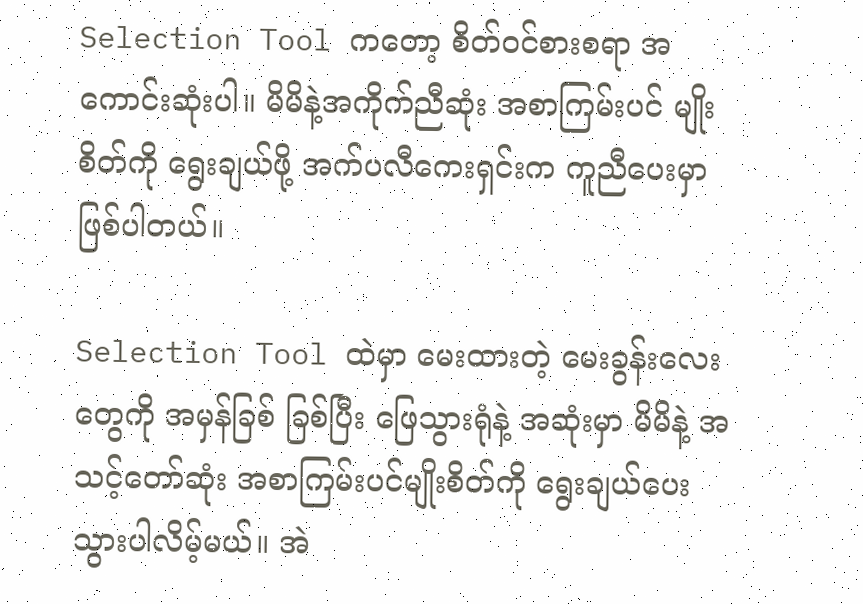Selection Tool ကတော့ စိတ်ဝင်စားစရာ အကောင်းဆုံးပါ။ မိမိနဲ့အကိုက်ညီဆုံး အစာကြမ်းပင် မျိုးစိတ်ကို ရွေးချယ်ဖို့ အက်ပလီကေးရှင်းက ကူညီပေးမှာ ဖြစ်ပါတယ်။

Selection Tool ထဲမှာ မေးထားတဲ့ မေးခွန်းလေးတွေကို အမှန်ခြစ် ခြစ်ပြီး ဖြေသွားရုံနဲ့ အဆုံးမှာ မိမိနဲ့ အ သင့်တော်ဆုံး အစာကြမ်းပင်မျိုးစိတ်ကို ရွေးချယ်ပေးသွားပါလိမ့်မယ်။ အဲ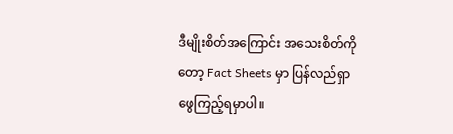ဒီမျိုးစိတ်အကြောင်း အသေးစိတ်ကိုတော့ Fact Sheets မှာ ပြန်လည်ရှာဖွေကြည့်ရမှာပါ။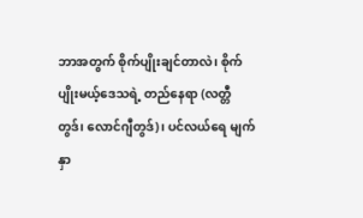ဘာအတွက် စိုက်ပျိုးချင်တာလဲ၊ စိုက်ပျိုးမယ့်ဒေသရဲ့ တည်နေရာ (လတ္တီတွဒ်၊ လောင်ဂျီတွဒ်)၊ ပင်လယ်ရေ မျက်နှာ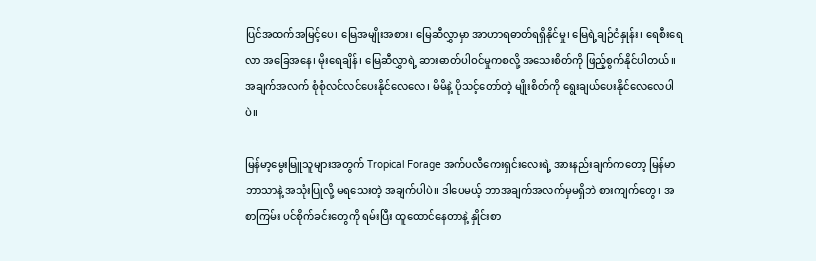ပြင်အထက်အမြင့်ပေ၊ မြေအမျိုးအစား၊ မြေဆီလွှာမှာ အာဟာရဓာတ်ရရှိနိုင်မှု၊ မြေရဲ့ချဉ်ငံနှုန်း၊ ရေစီးရေလာ အခြေအနေ၊ မိုးရေချိန်၊ မြေဆီလွှာရဲ့ ဆားဓာတ်ပါဝင်မှုကစလို့ အသေးစိတ်ကို ဖြည့်စွက်နိုင်ပါတယ်။ အချက်အလက် စုံစုံလင်လင်ပေးနိုင်လေလေ၊ မိမိနဲ့ ပိုသင့်တော်တဲ့ မျိုးစိတ်ကို ရွေးချယ်ပေးနိုင်လေလေပါပဲ။

မြန်မာ့မွေးမြူသူများအတွက် Tropical Forage အက်ပလီကေးရှင်းလေးရဲ့ အားနည်းချက်ကတော့ မြန်မာဘာသာနဲ့ အသုံးပြုလို့ မရသေးတဲ့ အချက်ပါပဲ။ ဒါပေမယ့် ဘာအချက်အလက်မှမရှိဘဲ စားကျက်တွေ၊ အစာကြမ်း ပင်စိုက်ခင်းတွေကို ရမ်းပြီး ထူထောင်နေတာနဲ့ နှိုင်းစာ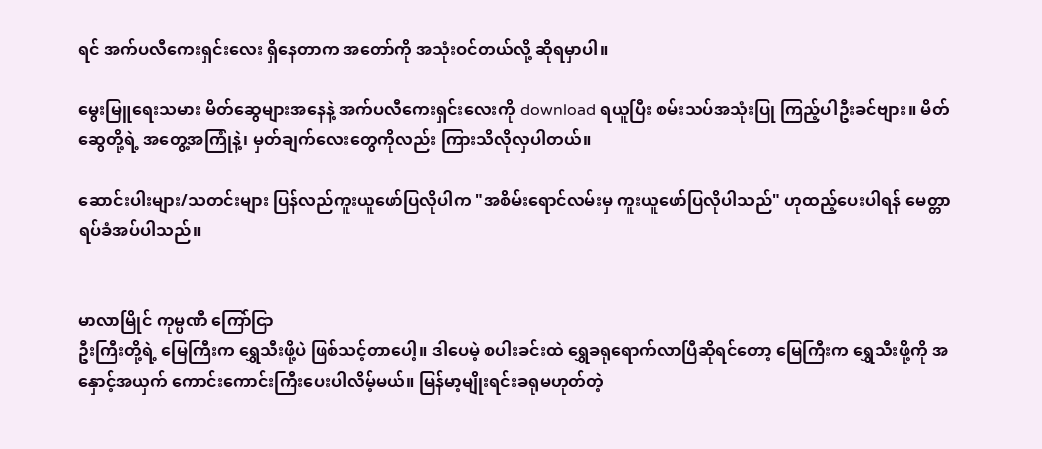ရင် အက်ပလီကေးရှင်းလေး ရှိနေတာက အတော်ကို အသုံးဝင်တယ်လို့ ဆိုရမှာပါ။

မွေးမြူရေးသမား မိတ်ဆွေများအနေနဲ့ အက်ပလီကေးရှင်းလေးကို download ရယူပြီး စမ်းသပ်အသုံးပြု ကြည့်ပါဦးခင်ဗျား။ မိတ်ဆွေတို့ရဲ့ အတွေ့အကြုံနဲ့၊ မှတ်ချက်လေးတွေကိုလည်း ကြားသိလိုလှပါတယ်။

ဆောင်းပါးများ/သတင်းများ ပြန်လည်ကူးယူဖော်ပြလိုပါက "အစိမ်းရောင်လမ်းမှ ကူးယူဖော်ပြလိုပါသည်" ဟုထည့်ပေးပါရန် မေတ္တာရပ်ခံအပ်ပါသည်။


မာလာမြိုင် ကုမ္ပဏီ ကြော်ငြာ
ဦးကြီးတို့ရဲ့ မြေကြီးက ရွှေသီးဖို့ပဲ ဖြစ်သင့်တာပေါ့။ ဒါပေမဲ့ စပါးခင်းထဲ ရွှေခရုရောက်လာပြီဆိုရင်တော့ မြေကြီးက ရွှေသီးဖို့ကို အနှောင့်အယှက် ကောင်းကောင်းကြီးပေးပါလိမ့်မယ်။ မြန်မာ့မျိုးရင်းခရုမဟုတ်တဲ့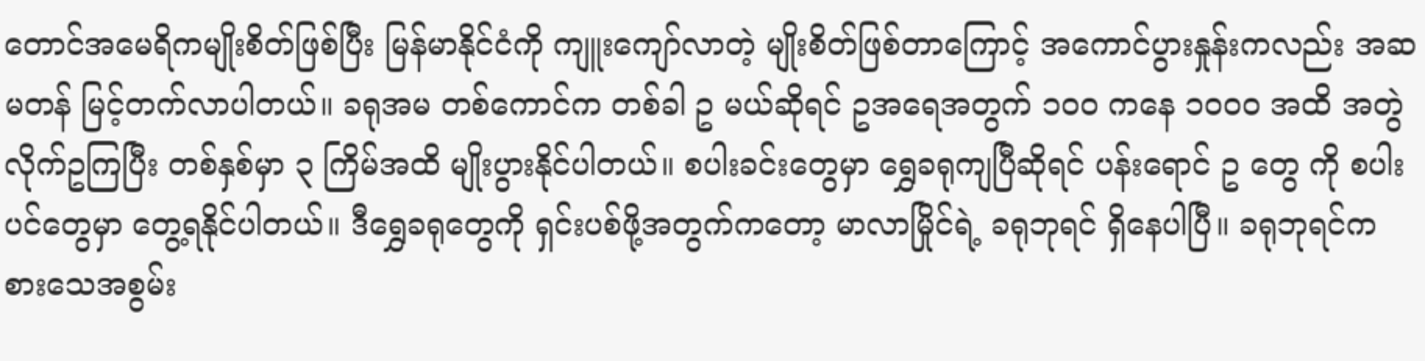တောင်အမေရိကမျိုးစိတ်ဖြစ်ပြီး မြန်မာနိုင်ငံကို ကျူးကျော်လာတဲ့ မျိုးစိတ်ဖြစ်တာကြောင့် အကောင်ပွားနှုန်းကလည်း အဆမတန် မြင့်တက်လာပါတယ်။ ခရုအမ တစ်ကောင်က တစ်ခါ ဥ မယ်ဆိုရင် ဥအရေအတွက် ၁၀၀ ကနေ ၁၀၀၀ အထိ အတွဲလိုက်ဥကြပြီး တစ်နှစ်မှာ ၃ ကြိမ်အထိ မျိုးပွားနိုင်ပါတယ်။ စပါးခင်းတွေမှာ ရွှေခရုကျပြီဆိုရင် ပန်းရောင် ဥ တွေ ကို စပါးပင်တွေမှာ တွေ့ရနိုင်ပါတယ်။ ဒီရွှေခရုတွေကို ရှင်းပစ်ဖို့အတွက်ကတော့ မာလာမြိုင်ရဲ့ ခရုဘုရင် ရှိနေပါပြီ။ ခရုဘုရင်က စားသေအစွမ်း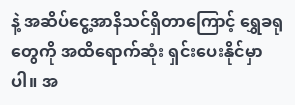နဲ့ အဆိပ်ငွေ့အာနိသင်ရှိတာကြောင့် ရွှေခရုတွေကို အထိရောက်ဆုံး ရှင်းပေးနိုင်မှာပါ။ အ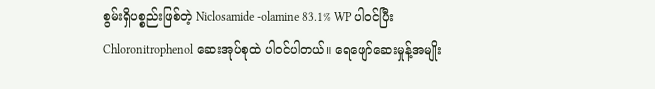စွမ်းရှိပစ္စည်းဖြစ်တဲ့ Niclosamide -olamine 83.1% WP ပါဝင်ပြီး Chloronitrophenol ဆေးအုပ်စုထဲ ပါဝင်ပါတယ်။ ရေဖျော်ဆေးမှုန့်အမျိုး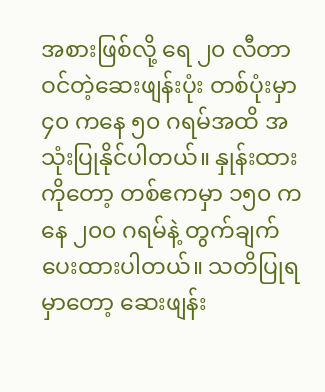အစားဖြစ်လို့ ရေ ၂၀ လီတာဝင်တဲ့ဆေးဖျန်းပုံး တစ်ပုံးမှာ ၄၀ ကနေ ၅၀ ဂရမ်အထိ အသုံးပြုနိုင်ပါတယ်။ နှုန်းထားကိုတော့ တစ်ဧကမှာ ၁၅၀ ကနေ ၂၀၀ ဂရမ်နဲ့ တွက်ချက်ပေးထားပါတယ်။ သတိပြုရမှာတော့ ဆေးဖျန်း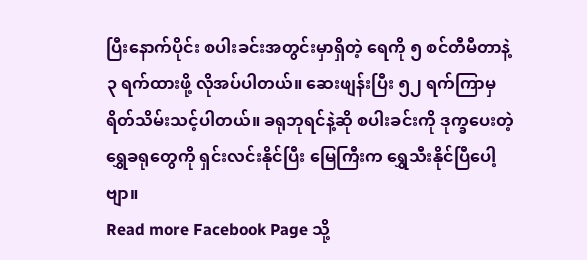ပြီးနောက်ပိုင်း စပါးခင်းအတွင်းမှာရှိတဲ့ ရေကို ၅ စင်တီမီတာနဲ့ ၃ ရက်ထားဖို့ လိုအပ်ပါတယ်။ ဆေးဖျန်းပြီး ၅၂ ရက်ကြာမှ ရိတ်သိမ်းသင့်ပါတယ်။ ခရုဘုရင်နဲ့ဆို စပါးခင်းကို ဒုက္ခပေးတဲ့ ရွှေခရုတွေကို ရှင်းလင်းနိုင်ပြီး မြေကြီးက ရွှေသီးနိုင်ပြီပေါ့ဗျာ။
Read more Facebook Page သို့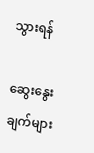သွားရန်

ဆွေးနွေးချက်များ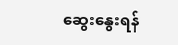ဆွေးနွေးရန်